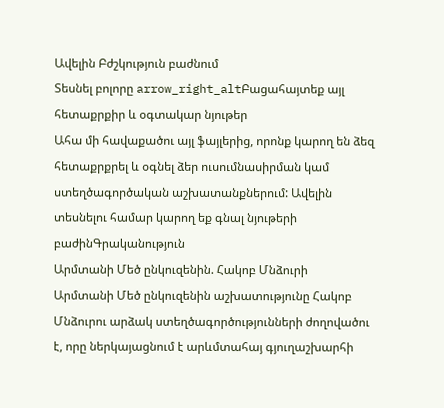Ավելին Բժշկություն բաժնում
Տեսնել բոլորը arrow_right_altԲացահայտեք այլ հետաքրքիր և օգտակար նյութեր
Ահա մի հավաքածու այլ ֆայլերից, որոնք կարող են ձեզ հետաքրքրել և օգնել ձեր ուսումնասիրման կամ ստեղծագործական աշխատանքներում: Ավելին տեսնելու համար կարող եք գնալ նյութերի բաժինԳրականություն
Արմտանի Մեծ ընկուզենին. Հակոբ Մնձուրի
Արմտանի Մեծ ընկուզենին աշխատությունը Հակոբ Մնձուրու արձակ ստեղծագործությունների ժողովածու է, որը ներկայացնում է արևմտահայ գյուղաշխարհի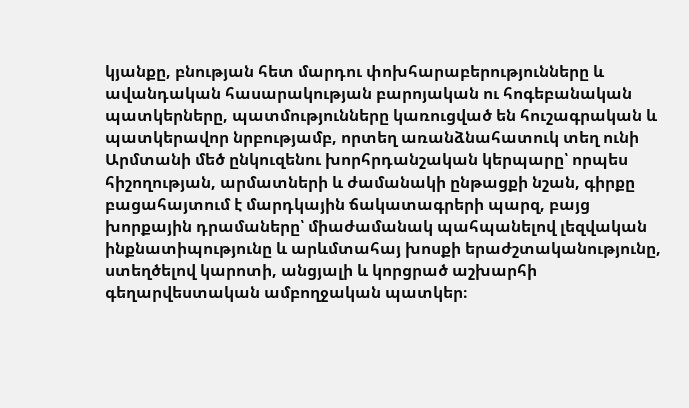կյանքը, բնության հետ մարդու փոխհարաբերությունները և ավանդական հասարակության բարոյական ու հոգեբանական պատկերները, պատմությունները կառուցված են հուշագրական և պատկերավոր նրբությամբ, որտեղ առանձնահատուկ տեղ ունի Արմտանի մեծ ընկուզենու խորհրդանշական կերպարը՝ որպես հիշողության, արմատների և ժամանակի ընթացքի նշան, գիրքը բացահայտում է մարդկային ճակատագրերի պարզ, բայց խորքային դրամաները՝ միաժամանակ պահպանելով լեզվական ինքնատիպությունը և արևմտահայ խոսքի երաժշտականությունը, ստեղծելով կարոտի, անցյալի և կորցրած աշխարհի գեղարվեստական ամբողջական պատկեր։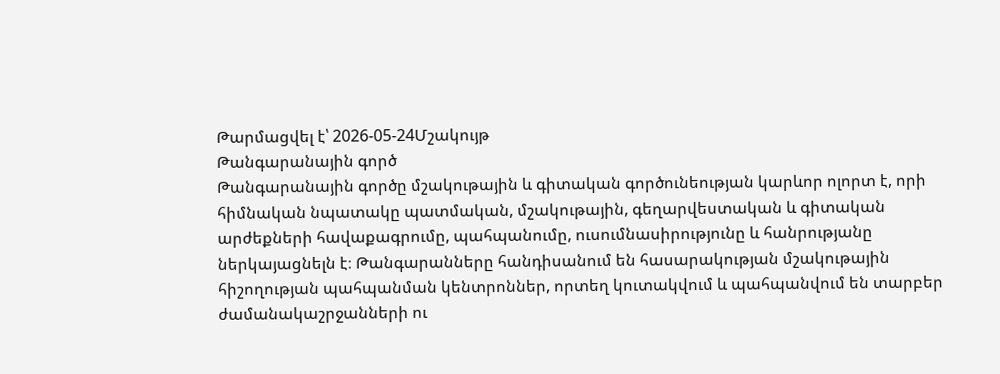Թարմացվել է՝ 2026-05-24Մշակույթ
Թանգարանային գործ
Թանգարանային գործը մշակութային և գիտական գործունեության կարևոր ոլորտ է, որի հիմնական նպատակը պատմական, մշակութային, գեղարվեստական և գիտական արժեքների հավաքագրումը, պահպանումը, ուսումնասիրությունը և հանրությանը ներկայացնելն է։ Թանգարանները հանդիսանում են հասարակության մշակութային հիշողության պահպանման կենտրոններ, որտեղ կուտակվում և պահպանվում են տարբեր ժամանակաշրջանների ու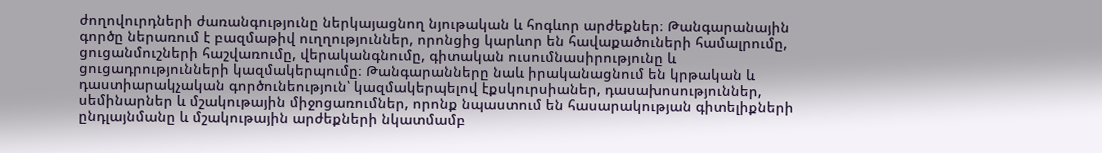ժողովուրդների ժառանգությունը ներկայացնող նյութական և հոգևոր արժեքներ։ Թանգարանային գործը ներառում է բազմաթիվ ուղղություններ, որոնցից կարևոր են հավաքածուների համալրումը, ցուցանմուշների հաշվառումը, վերականգնումը, գիտական ուսումնասիրությունը և ցուցադրությունների կազմակերպումը։ Թանգարանները նաև իրականացնում են կրթական և դաստիարակչական գործունեություն՝ կազմակերպելով էքսկուրսիաներ, դասախոսություններ, սեմինարներ և մշակութային միջոցառումներ, որոնք նպաստում են հասարակության գիտելիքների ընդլայնմանը և մշակութային արժեքների նկատմամբ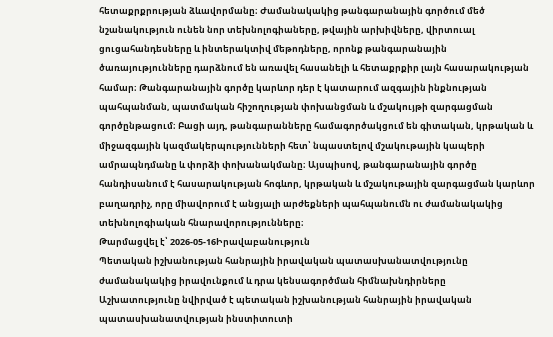հետաքրքրության ձևավորմանը։ Ժամանակակից թանգարանային գործում մեծ նշանակություն ունեն նոր տեխնոլոգիաները, թվային արխիվները, վիրտուալ ցուցահանդեսները և ինտերակտիվ մեթոդները, որոնք թանգարանային ծառայությունները դարձնում են առավել հասանելի և հետաքրքիր լայն հասարակության համար։ Թանգարանային գործը կարևոր դեր է կատարում ազգային ինքնության պահպանման, պատմական հիշողության փոխանցման և մշակույթի զարգացման գործընթացում։ Բացի այդ, թանգարանները համագործակցում են գիտական, կրթական և միջազգային կազմակերպությունների հետ՝ նպաստելով մշակութային կապերի ամրապնդմանը և փորձի փոխանակմանը։ Այսպիսով, թանգարանային գործը հանդիսանում է հասարակության հոգևոր, կրթական և մշակութային զարգացման կարևոր բաղադրիչ, որը միավորում է անցյալի արժեքների պահպանումն ու ժամանակակից տեխնոլոգիական հնարավորությունները։
Թարմացվել է՝ 2026-05-16Իրավաբանություն
Պետական իշխանության հանրային իրավական պատասխանատվությունը ժամանակակից իրավունքում և դրա կենսագործման հիմնախնդիրները
Աշխատությունը նվիրված է պետական իշխանության հանրային իրավական պատասխանատվության ինստիտուտի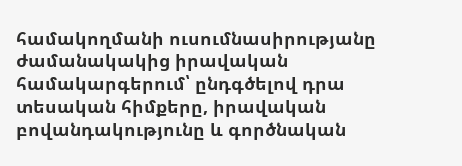համակողմանի ուսումնասիրությանը ժամանակակից իրավական համակարգերում՝ ընդգծելով դրա տեսական հիմքերը, իրավական բովանդակությունը և գործնական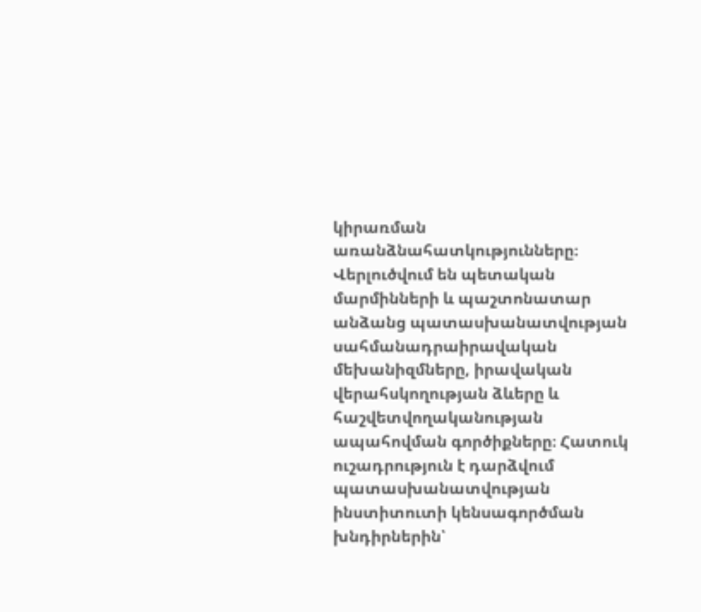կիրառման առանձնահատկությունները։ Վերլուծվում են պետական մարմինների և պաշտոնատար անձանց պատասխանատվության սահմանադրաիրավական մեխանիզմները, իրավական վերահսկողության ձևերը և հաշվետվողականության ապահովման գործիքները։ Հատուկ ուշադրություն է դարձվում պատասխանատվության ինստիտուտի կենսագործման խնդիրներին՝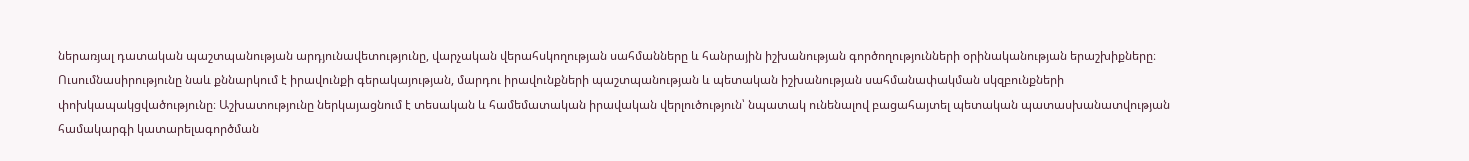ներառյալ դատական պաշտպանության արդյունավետությունը, վարչական վերահսկողության սահմանները և հանրային իշխանության գործողությունների օրինականության երաշխիքները։ Ուսումնասիրությունը նաև քննարկում է իրավունքի գերակայության, մարդու իրավունքների պաշտպանության և պետական իշխանության սահմանափակման սկզբունքների փոխկապակցվածությունը։ Աշխատությունը ներկայացնում է տեսական և համեմատական իրավական վերլուծություն՝ նպատակ ունենալով բացահայտել պետական պատասխանատվության համակարգի կատարելագործման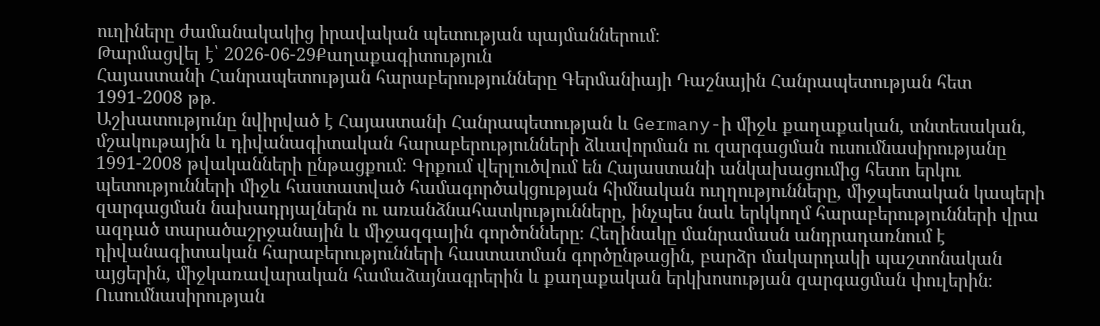ուղիները ժամանակակից իրավական պետության պայմաններում։
Թարմացվել է՝ 2026-06-29Քաղաքագիտություն
Հայաստանի Հանրապետության հարաբերությունները Գերմանիայի Դաշնային Հանրապետության հետ 1991-2008 թթ.
Աշխատությունը նվիրված է Հայաստանի Հանրապետության և Germany-ի միջև քաղաքական, տնտեսական, մշակութային և դիվանագիտական հարաբերությունների ձևավորման ու զարգացման ուսումնասիրությանը 1991-2008 թվականների ընթացքում։ Գրքում վերլուծվում են Հայաստանի անկախացումից հետո երկու պետությունների միջև հաստատված համագործակցության հիմնական ուղղությունները, միջպետական կապերի զարգացման նախադրյալներն ու առանձնահատկությունները, ինչպես նաև երկկողմ հարաբերությունների վրա ազդած տարածաշրջանային և միջազգային գործոնները։ Հեղինակը մանրամասն անդրադառնում է դիվանագիտական հարաբերությունների հաստատման գործընթացին, բարձր մակարդակի պաշտոնական այցերին, միջկառավարական համաձայնագրերին և քաղաքական երկխոսության զարգացման փուլերին։ Ուսումնասիրության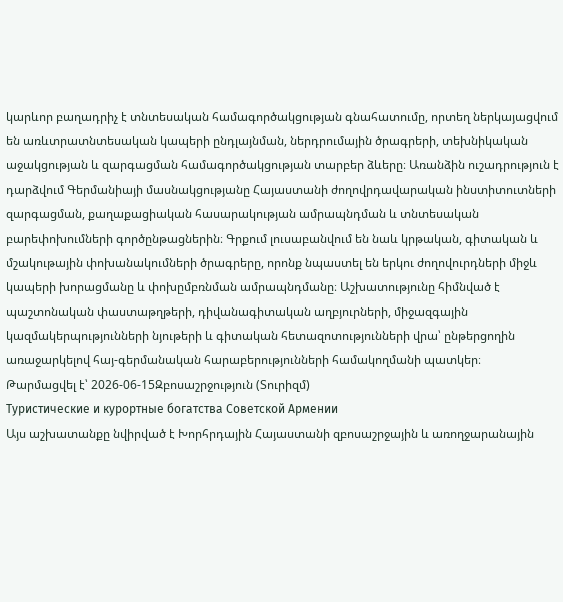կարևոր բաղադրիչ է տնտեսական համագործակցության գնահատումը, որտեղ ներկայացվում են առևտրատնտեսական կապերի ընդլայնման, ներդրումային ծրագրերի, տեխնիկական աջակցության և զարգացման համագործակցության տարբեր ձևերը։ Առանձին ուշադրություն է դարձվում Գերմանիայի մասնակցությանը Հայաստանի ժողովրդավարական ինստիտուտների զարգացման, քաղաքացիական հասարակության ամրապնդման և տնտեսական բարեփոխումների գործընթացներին։ Գրքում լուսաբանվում են նաև կրթական, գիտական և մշակութային փոխանակումների ծրագրերը, որոնք նպաստել են երկու ժողովուրդների միջև կապերի խորացմանը և փոխըմբռնման ամրապնդմանը։ Աշխատությունը հիմնված է պաշտոնական փաստաթղթերի, դիվանագիտական աղբյուրների, միջազգային կազմակերպությունների նյութերի և գիտական հետազոտությունների վրա՝ ընթերցողին առաջարկելով հայ-գերմանական հարաբերությունների համակողմանի պատկեր։
Թարմացվել է՝ 2026-06-15Զբոսաշրջություն (Տուրիզմ)
Туристические и курортные богатства Советской Армении
Այս աշխատանքը նվիրված է Խորհրդային Հայաստանի զբոսաշրջային և առողջարանային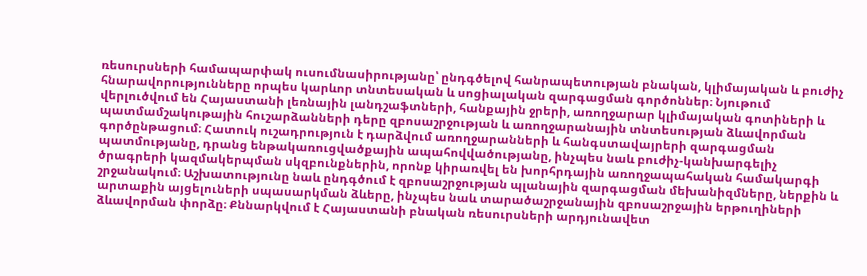ռեսուրսների համապարփակ ուսումնասիրությանը՝ ընդգծելով հանրապետության բնական, կլիմայական և բուժիչ հնարավորությունները որպես կարևոր տնտեսական և սոցիալական զարգացման գործոններ։ Նյութում վերլուծվում են Հայաստանի լեռնային լանդշաֆտների, հանքային ջրերի, առողջարար կլիմայական գոտիների և պատմամշակութային հուշարձանների դերը զբոսաշրջության և առողջարանային տնտեսության ձևավորման գործընթացում։ Հատուկ ուշադրություն է դարձվում առողջարանների և հանգստավայրերի զարգացման պատմությանը, դրանց ենթակառուցվածքային ապահովվածությանը, ինչպես նաև բուժիչ-կանխարգելիչ ծրագրերի կազմակերպման սկզբունքներին, որոնք կիրառվել են խորհրդային առողջապահական համակարգի շրջանակում։ Աշխատությունը նաև ընդգծում է զբոսաշրջության պլանային զարգացման մեխանիզմները, ներքին և արտաքին այցելուների սպասարկման ձևերը, ինչպես նաև տարածաշրջանային զբոսաշրջային երթուղիների ձևավորման փորձը։ Քննարկվում է Հայաստանի բնական ռեսուրսների արդյունավետ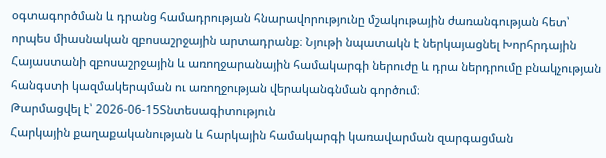օգտագործման և դրանց համադրության հնարավորությունը մշակութային ժառանգության հետ՝ որպես միասնական զբոսաշրջային արտադրանք։ Նյութի նպատակն է ներկայացնել Խորհրդային Հայաստանի զբոսաշրջային և առողջարանային համակարգի ներուժը և դրա ներդրումը բնակչության հանգստի կազմակերպման ու առողջության վերականգնման գործում։
Թարմացվել է՝ 2026-06-15Տնտեսագիտություն
Հարկային քաղաքականության և հարկային համակարգի կառավարման զարգացման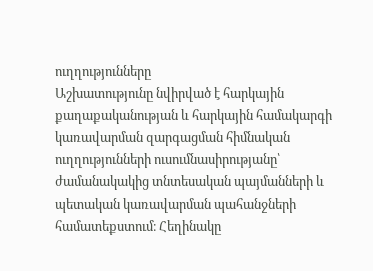ուղղությունները
Աշխատությունը նվիրված է հարկային քաղաքականության և հարկային համակարգի կառավարման զարգացման հիմնական ուղղությունների ուսումնասիրությանը՝ ժամանակակից տնտեսական պայմանների և պետական կառավարման պահանջների համատեքստում։ Հեղինակը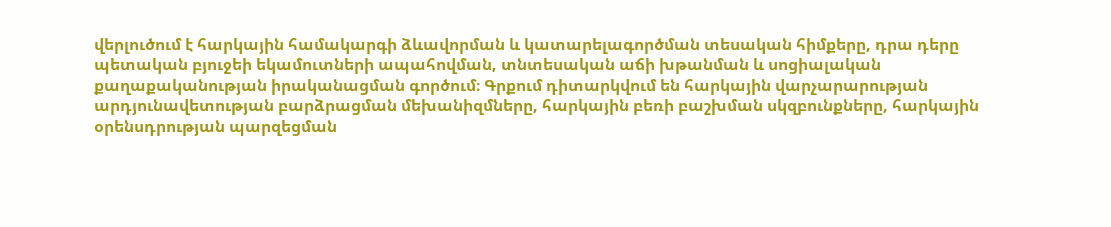վերլուծում է հարկային համակարգի ձևավորման և կատարելագործման տեսական հիմքերը, դրա դերը պետական բյուջեի եկամուտների ապահովման, տնտեսական աճի խթանման և սոցիալական քաղաքականության իրականացման գործում։ Գրքում դիտարկվում են հարկային վարչարարության արդյունավետության բարձրացման մեխանիզմները, հարկային բեռի բաշխման սկզբունքները, հարկային օրենսդրության պարզեցման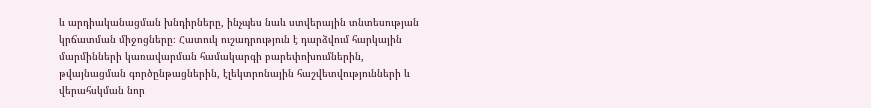և արդիականացման խնդիրները, ինչպես նաև ստվերային տնտեսության կրճատման միջոցները։ Հատուկ ուշադրություն է դարձվում հարկային մարմինների կառավարման համակարգի բարեփոխումներին, թվայնացման գործընթացներին, էլեկտրոնային հաշվետվությունների և վերահսկման նոր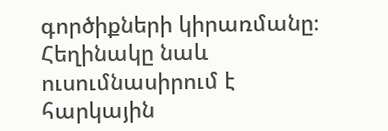գործիքների կիրառմանը։ Հեղինակը նաև ուսումնասիրում է հարկային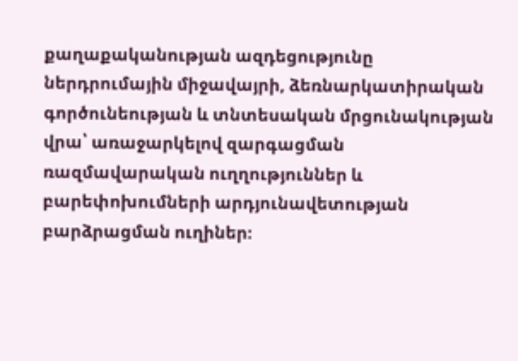քաղաքականության ազդեցությունը ներդրումային միջավայրի, ձեռնարկատիրական գործունեության և տնտեսական մրցունակության վրա՝ առաջարկելով զարգացման ռազմավարական ուղղություններ և բարեփոխումների արդյունավետության բարձրացման ուղիներ։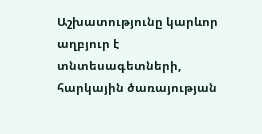Աշխատությունը կարևոր աղբյուր է տնտեսագետների, հարկային ծառայության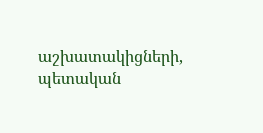աշխատակիցների, պետական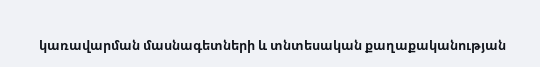կառավարման մասնագետների և տնտեսական քաղաքականության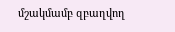մշակմամբ զբաղվող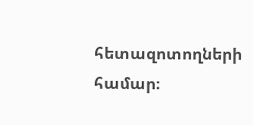հետազոտողների համար։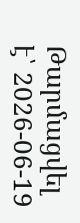Թարմացվել է՝ 2026-06-19